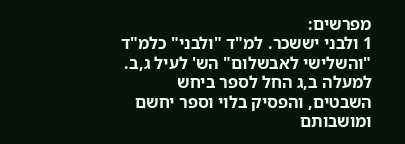מפרשים:
1 ולבני יששכר. למ"ד "ולבני" כלמ"ד "והשלישי לאבשלום" הש' לעיל ג,ב. למעלה ב,ג החל לספר ביחש השבטים, והפסיק בלוי וספר יחשם ומושבותם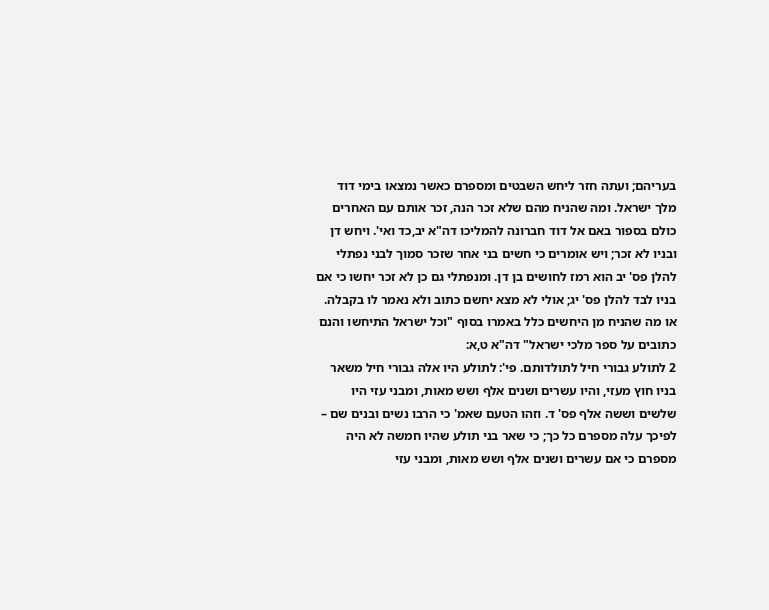בעריהם; ועתה חזר ליחש השבטים ומספרם כאשר נמצאו בימי דוד מלך ישראל. ומה שהניח מהם שלא זכר הנה, זכר אותם עם האחרים כולם בספור באם אל דוד חברונה להמליכו דה"א יב,כד ואי'. ויחש דן ובניו לא זכר; ויש אומרים כי חשים בני אחר שזכר סמוך לבני נפתלי להלן פס' יב הוא רמז לחושים בן דן. ומנפתלי גם כן לא זכר יחשו כי אם בניו לבד להלן פס' יג; אולי לא מצא יחשם כתוב ולא נאמר לו בקבלה. או מה שהניח מן היחשים כלל באמרו בסוף "וכל ישראל התיחשו והנם כתובים על ספר מלכי ישראל" דה"א ט,א:
2 לתולע גבורי חיל לתולדותם. פי': לתולע היו אלה גבורי חיל משאר בניו חוץ מעזי, והיו עשרים ושנים אלף ושש מאות, ומבני עזי היו שלשים וששה אלף פס' ד. וזהו הטעם שאמ' כי הרבו נשים ובנים שם – לפיכך עלה מספרם כל כך; כי שאר בני תולע שהיו חמשה לא היה מספרם כי אם עשרים ושנים אלף ושש מאות, ומבני עזי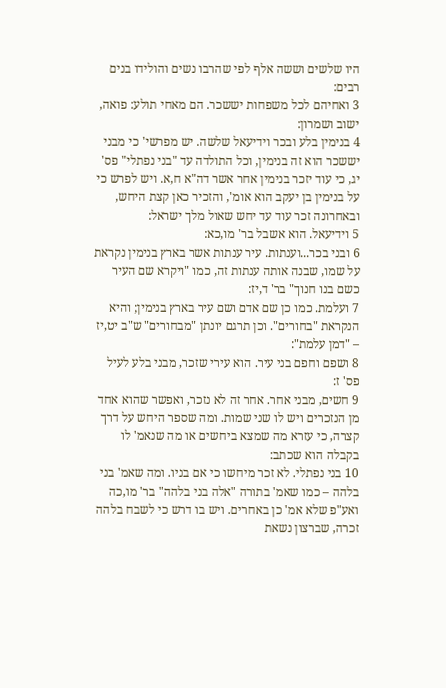היו שלשים וששה אלף לפי שהרבו נשים והולידו בנים רבים:
3 ואחיהם לכל משפחות יששכר. הם מאחי תולע: פואה, ישוב ושמרון:
4 בנימין בלע ובכר וידיעאל שלשה. יש מפרשי' כי מבני יששכר הוא זה בנימין, וכל התולדה עד "בני נפתלי" פס' יג, כי עוד יזכר בנימין אחר אשר דה"א ח,א. ויש לפרש כי על בנימין בן יעקב הוא אומ', והזכיר כאן קצת היחש, ובאחרונה זכר עוד עד יחש שאול מלך ישראל:
5 וידיעאל. הוא אשבל בר' מו,כא:
6 ובני בכר...וענתות. עיר ענתות אשר בארץ בנימין נקראת על שמו, שבנה אותה ענתות זה, כמו "ויקרא שם העיר כשם בנו חנוך" בר' ד,יז:
7 ועלמת. כמו כן שם אדם ושם עיר בארץ בנימין; והיא הנקראת "בחורים". וכן תרגם יונתן "מבחורים" ש"ב יט,יז – "דמן עלמת":
8 ושפם וחפם בני עיר. הוא עירי שזכר, מבני בלע לעיל פס' ז:
9 חשים, מבני אחר. אחר זה לא נזכר, ואפשר שהוא אחד מן הנזכרים ויש לו שני שמות. ומה שספר היחש על דרך קצרה, כי עזרא מה שמצא ביחשים או מה שנאמ' לו בקבלה הוא שכתב:
10 בני נפתלי. לא זכר מיחשו כי אם בניו. ומה שאמ' בני בלהה – כמו שאמ' בתורה "אלה בני בלהה" בר' מו,כה ואע"פ שלא אמ' כן באחרים. ויש בו דרש כי לשבח בלהה זכרה, שברצון נשאת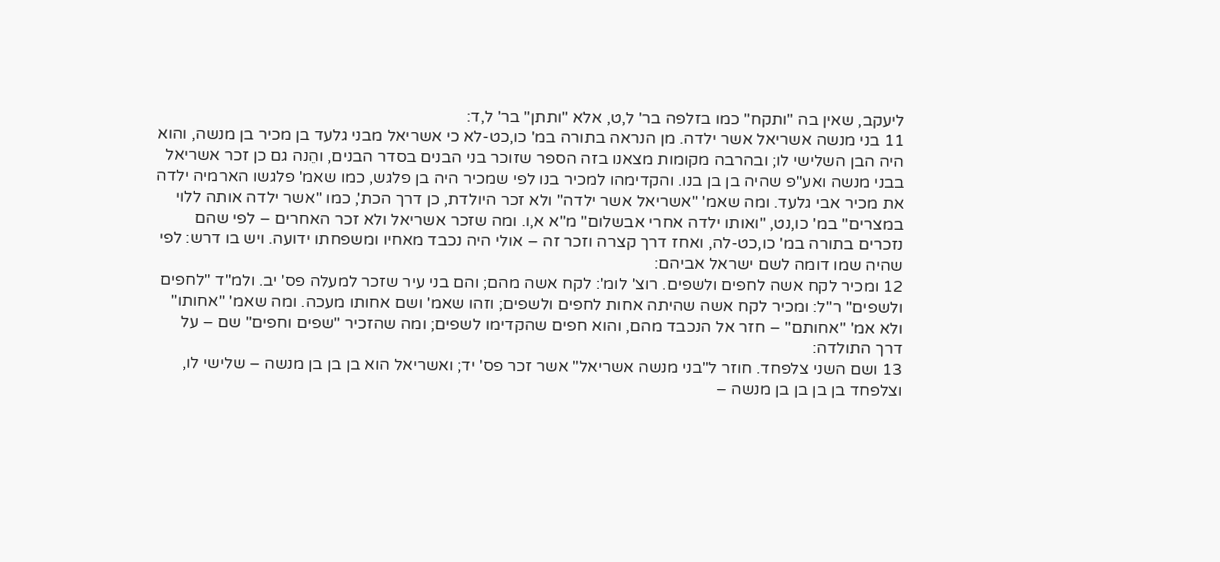ליעקב, שאין בה "ותקח" כמו בזלפה בר' ל,ט, אלא "ותתן" בר' ל,ד:
11 בני מנשה אשריאל אשר ילדה. מן הנראה בתורה במ' כו,כט-לא כי אשריאל מבני גלעד בן מכיר בן מנשה, והוא היה הבן השלישי לו; ובהרבה מקומות מצאנו בזה הספר שזוכר בני הבנים בסדר הבנים, והֵנה גם כן זכר אשריאל בבני מנשה ואע"פ שהיה בן בן בנו. והקדימהו למכיר בנו לפי שמכיר היה בן פלגש, כמו שאמ' פלגשו הארמיה ילדה את מכיר אבי גלעד. ומה שאמ' "אשריאל אשר ילדה" ולא זכר היולדת, כן דרך הכת', כמו "אשר ילדה אותה ללוי במצרים" במ' כו,נט, "ואותו ילדה אחרי אבשלום" מ"א א,ו. ומה שזכר אשריאל ולא זכר האחרים – לפי שהם נזכרים בתורה במ' כו,כט-לה, ואחז דרך קצרה וזכר זה – אולי היה נכבד מאחיו ומשפחתו ידועה. ויש בו דרש: לפי שהיה שמו דומה לשם ישראל אביהם:
12 ומכיר לקח אשה לחפים ולשפים. רוצ' לומ': לקח אשה מהם; והם בני עיר שזכר למעלה פס' יב. ולמ"ד "לחפים ולשפים" ר"ל: ומכיר לקח אשה שהיתה אחות לחפים ולשפים; וזהו שאמ' ושם אחותו מעכה. ומה שאמ' "אחותו" ולא אמ' "אחותם" – חזר אל הנכבד מהם, והוא חפים שהקדימו לשפים; ומה שהזכיר "שפים וחפים" שם – על דרך התולדה:
13 ושם השני צלפחד. חוזר ל"בני מנשה אשריאל" אשר זכר פס' יד; ואשריאל הוא בן בן בן מנשה – שלישי לו, וצלפחד בן בן בן בן מנשה –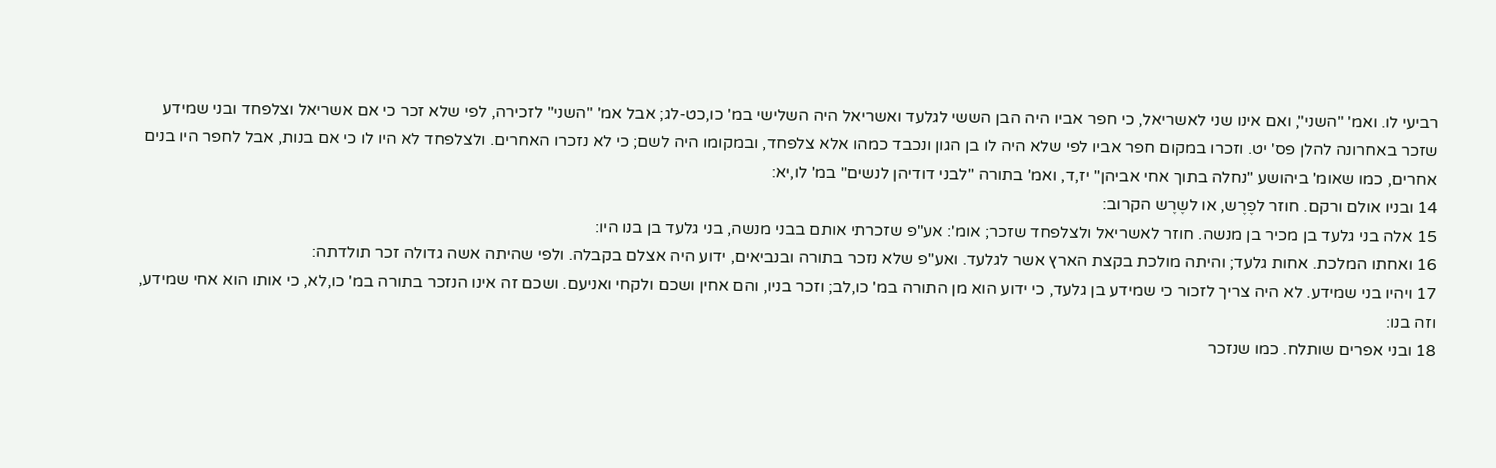רביעי לו. ואמ' "השני", ואם אינו שני לאשריאל, כי חפר אביו היה הבן הששי לגלעד ואשריאל היה השלישי במ' כו,כט-לג; אבל אמ' "השני" לזכירה, לפי שלא זכר כי אם אשריאל וצלפחד ובני שמידע שזכר באחרונה להלן פס' יט. וזכרו במקום חפר אביו לפי שלא היה לו בן הגון ונכבד כמהו אלא צלפחד, ובמקומו היה לשם; כי לא נזכרו האחרים. ולצלפחד לא היו לו כי אם בנות, אבל לחפר היו בנים אחרים, כמו שאומ' ביהושע "נחלה בתוך אחי אביהן" יז,ד, ואמ' בתורה "לבני דודיהן לנשים" במ' לו,יא:
14 ובניו אולם ורקם. חוזר לפֶרֶש, או לשֶרֶש הקרוב:
15 אלה בני גלעד בן מכיר בן מנשה. חוזר לאשריאל ולצלפחד שזכר; אומ': אע"פ שזכרתי אותם בבני מנשה, בני גלעד בן בנו היו:
16 ואחתו המלכת. אחות גלעד; והיתה מולכת בקצת הארץ אשר לגלעד. ואע"פ שלא נזכר בתורה ובנביאים, ידוע היה אצלם בקבלה. ולפי שהיתה אשה גדולה זכר תולדתה:
17 ויהיו בני שמידע. לא היה צריך לזכור כי שמידע בן גלעד, כי ידוע הוא מן התורה במ' כו,לב; וזכר בניו, והם אחין ושכם ולקחי ואניעם. ושכם זה אינו הנזכר בתורה במ' כו,לא, כי אותו הוא אחי שמידע, וזה בנו:
18 ובני אפרים שותלח. כמו שנזכר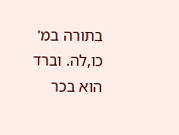בתורה במ' כו,לה. וברד הוא בכר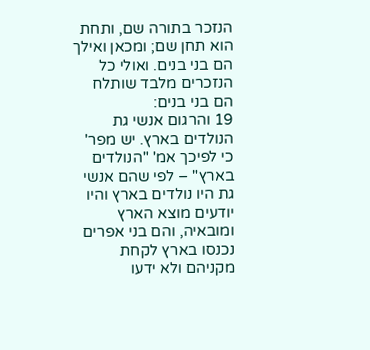הנזכר בתורה שם, ותחת הוא תחן שם; ומכאן ואילך הם בני בנים. ואולי כל הנזכרים מלבד שותלח הם בני בנים:
19 והרגום אנשי גת הנולדים בארץ. יש מפר' כי לפיכך אמ' "הנולדים בארץ" – לפי שהם אנשי גת היו נולדים בארץ והיו יודעים מוצא הארץ ומובאיה, והם בני אפרים נכנסו בארץ לקחת מקניהם ולא ידעו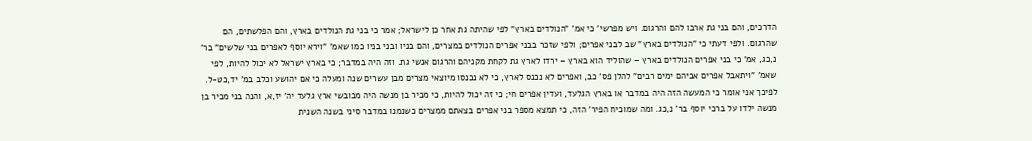הדרכים, והם בני גת ארבו להם והרגום. ויש מפרשי' כי אמ' "הנולדים בארץ" לפי שהיתה גת אחר כן לישראל; אמר כי בני גת הנולדים בארץ, והם הפלשתים, הם שהרגום. ולפי דעתי כי "הנולדים בארץ" שב לבני אפרים; ולפי שזכר בבני אפרים הנולדים במצרים, והם בניו ובני בניו כמו שאמ' "וירא יוסף לאפרים בני שלשים" בר' נ,כג, אמ' כי בני אפרים הנולדים בארץ – שהוליד הוא בארץ – ירדו לארץ גת לקחת מקניהם והרגום אנשי גת. וזה היה במדבר; כי בארץ ישראל לא יכול להיות, לפי שאמ' "ויתאבל אפרים אביהם ימים רבים" להלן פס' כב, ואפרים לא נכנס לארץ, כי לא נכנסו מיוצאי מצרים מבן עשרים שנה ומעלה כי אם יהושע וכלב במ' יד,כט-ל. לפיכך אני אומר כי המעשה הזה היה במדבר או בארץ הגלעד, ועדין אפרים חי; כי זה יכול להיות, כי מכיר בן מנשה היה מכובשי ארץ גלעד יה' יז,א, והנה בני מכיר בן מנשה ילדו על ברכי יוסף בר' נ,כג. ומה שמוכיח הפיר' הזה, כי תמצא מספר בני אפרים בצאתם ממצרים כשנמנו במדבר סיני בשנה השנית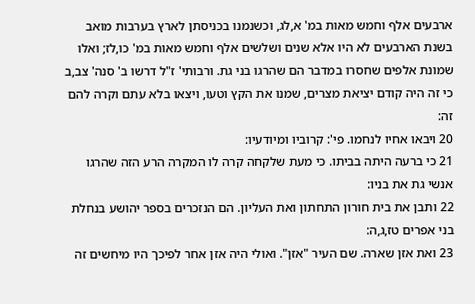ארבעים אלף וחמש מאות במ' א,לג, וכשנמנו בכניסתן לארץ בערבות מואב בשנת הארבעים לא היו אלא שנים ושלשים אלף וחמש מאות במ' כו,לז; ואלו שמונת אלפים שחסרו במדבר הם שהרגו בני גת. ורבותי' ז"ל דרשו ב' סנה' צב,ב כי זה היה קודם יציאת מצרים, שמנו את הקץ וטעו, ויצאו בלא עתם וקרה להם זה:
20 ויבאו אחיו לנחמו. פי': קרוביו ומיודעיו:
21 כי ברעה היתה בביתו. כי מעת שלקחה קרה לו המקרה הרע הזה שהרגו אנשי גת את בניו:
22 ותבן את בית חורון התחתון ואת העליון. הם הנזכרים בספר יהושע בנחלת בני אפרים טז,ג,ה:
23 ואת אזן שארה. שם העיר "אזן". ואולי היה אזן אחר לפיכך היו מיחשים זה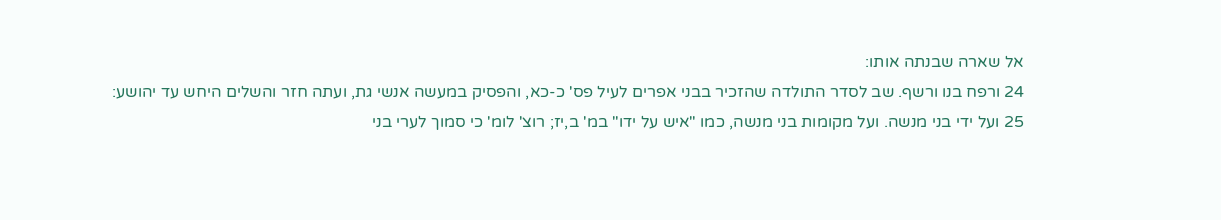אל שארה שבנתה אותו:
24 ורפח בנו ורשף. שב לסדר התולדה שהזכיר בבני אפרים לעיל פס' כ-כא, והפסיק במעשה אנשי גת, ועתה חזר והשלים היחש עד יהושע:
25 ועל ידי בני מנשה. ועל מקומות בני מנשה, כמו "איש על ידו" במ' ב,יז; רוצ' לומ' כי סמוך לערי בני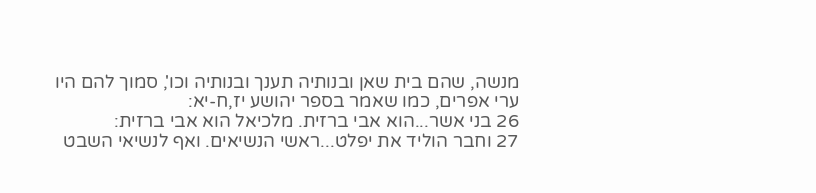מנשה, שהם בית שאן ובנותיה תענך ובנותיה וכו', סמוך להם היו ערי אפרים, כמו שאמר בספר יהושע יז,ח-יא:
26 בני אשר...הוא אבי ברזית. מלכיאל הוא אבי ברזית:
27 וחבר הוליד את יפלט...ראשי הנשיאים. ואף לנשיאי השבט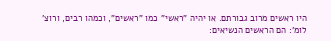היו ראשים מרוב גבורתם. או יהיה "ראשי" כמו "ראשים", וכמהו רבים, ורוצ' לומ': הם הראשים הנשיאים: